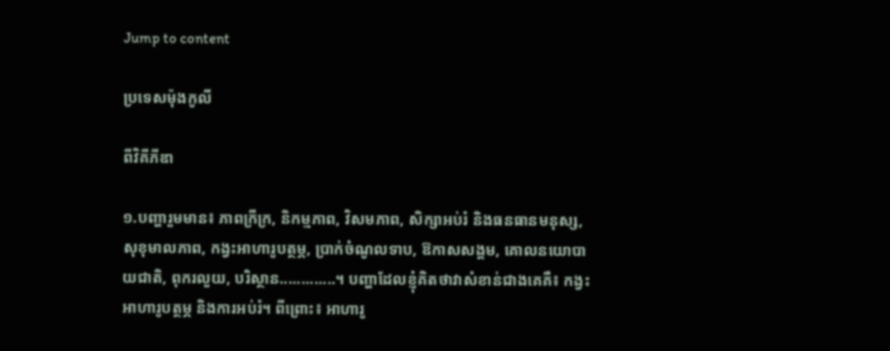Jump to content

ប្រទេសម៉ុងកូលី

ពីវិគីភីឌា

១.បញ្ហារួមមាន៖ ភាពក្រីក្រ, និកម្មភាព, វិសមភាព, សិក្សាអប់រំ និងធនធានមនុស្ស, សុខុមាលភាព, កង្វះអាហារូបត្ថម្ភ, ប្រាក់ចំណូលទាប, ឱកាសសង្គម, គោលនយោបាយជាតិ, ពុករលួយ, បរិស្ថាន.............។ បញ្ហាដែលខ្ញុំគិតថាវាសំខាន់ជាងគេគឺ៖ កង្វះអាហារូបត្ថម្ភ និងការអប់រំ។ ពីព្រោះ៖ អាហារូ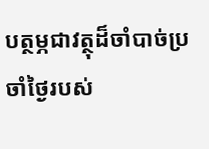បត្ថម្ភជាវត្ថុដ៏ចាំបាច់ប្រចាំថ្ងៃរបស់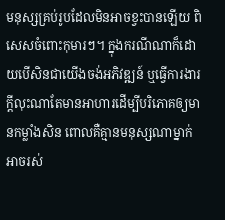មនុស្សគ្រប់រូបដែលមិនអាចខ្វះបានឡើយ ពិសេសចំពោះកុមារៗ។ ក្នុងករណីណាក៏ដោយបើសិនជាយើងចង់អភិវឌ្ឍន៍ ឬធ្វើការងារក្តីលុះណាតែមានអាហារដើម្បីបរិភោគឲ្យមានកម្លាំងសិន ពោលគឺគ្មានមនុស្សណាម្នាក់អាចរស់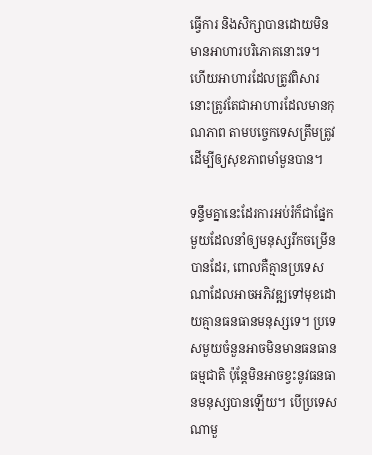ធ្វើការ និងសិក្សាបានដោយមិនមានអាហារបរិភោគនោះទេ។ ហើយអាហារដែលត្រូវពិសារនោះត្រូវតែជាអាហារដែលមានកុណភាព តាមបច្ចេកទេសត្រឹមត្រូវ ដើម្បីឲ្យសុខភាពមាំមួនបាន។

ទន្ទឹមគ្នានេះដែរការអប់រំក៏ជាផ្នែកមួយដែលនាំឲ្យមនុស្សរីកចម្រើនបានដែរ, ពោលគឺគ្មានប្រទេសណាដែលអាចអភិវឌ្ឍទៅមុខដោយគ្មានធនធានមនុស្សទេ។ ប្រទេសមួយចំនួនអាចមិនមានធនធានធម្មជាតិ ប៉ុន្តែមិនអាចខ្វះនូវធនធានមនុស្សបានឡើយ។ បើប្រទេសណាមួ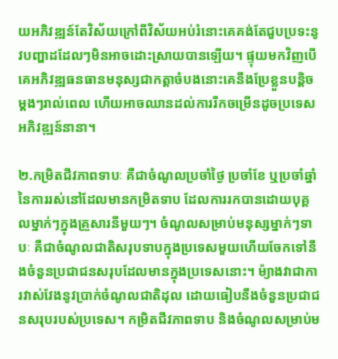យអភិវឌ្ឍន៍តែវិស័យក្រៅពីវិស័យអប់រំនោះគេគង់តែជួបប្រទះនូវបញ្ហាដដែលៗមិនអាចដោះស្រាយបានឡើយ។ ផ្ទុយមកវិញបើគេអភិវឌ្ឍធនធានមនុស្សជាកត្តាចំបងនោះគេនឹងប្រែខ្លួនបន្តិចម្តងៗរាល់ពេល ហើយអាចឈានដល់ការរីកចម្រើនដូចប្រទេសអភិវឌ្ឍន៍នានា។

២.កម្រិតជីវភាពទាបៈ គឺជាចំណូលប្រចាំថ្ងៃ ប្រចាំខែ ឬប្រចាំឆ្នាំនៃការរស់នៅដែលមានកម្រិតទាប ដែលការរកបានដោយបុគ្គលម្នាក់ៗក្នុងគ្រួសារនីមួយៗ។ ចំណូលសម្រាប់មនុស្សម្នាក់ៗទាបៈ គឺជាចំណូលជាតិសរុបទាបក្នុងប្រទេសមួយហើយចែកទៅនឹងចំនួនប្រជាជនសរុបដែលមានក្នុងប្រទេសនោះ។ ម៉្យាងវាជាការវាស់វែងនូវប្រាក់ចំណូលជាតិដុល ដោយធៀបនឹងចំនួនប្រជាជនសរុបរបស់ប្រទេស។ កម្រិតជីវភាពទាប និងចំណូលសម្រាប់ម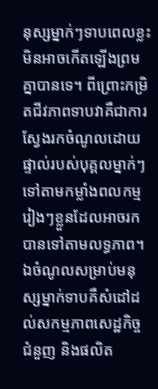នុស្សម្នាក់ៗទាបពេលខ្លះមិនអាចកើតឡើងព្រមគ្នាបានទេ។ ពីព្រោះកម្រិតជីវភាពទាបវាគឺជាការស្វែងរកចំណូលដោយផ្ទាល់របស់បុគ្គលម្នាក់ៗទៅតាមកម្លាំងពលកម្មរៀងៗខ្លួនដែលអាចរកបានទៅតាមលទ្ធភាព។ ឯចំណូលសម្រាប់មនុស្សម្នាក់ទាបគឺសំដៅដល់សកម្មភាពសេដ្ឋកិច្ច ជំនួញ និងផលិត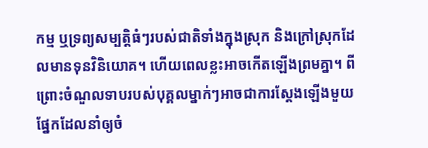កម្ម ឬទ្រព្យសម្បតិ្តធំៗរបស់ជាតិទាំងក្នុងស្រុក និងក្រៅស្រុកដែលមានទុនវិនិយោគ។ ហើយពេលខ្លះអាចកើតឡើងព្រមគ្នា។ ពីព្រោះចំណួលទាបរបស់បុគ្គលម្នាក់ៗអាចជាការស្តែងឡើងមួយផ្នែកដែលនាំឲ្យចំ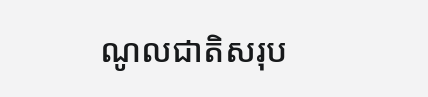ណូលជាតិសរុប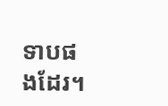ទាបផងដែរ។